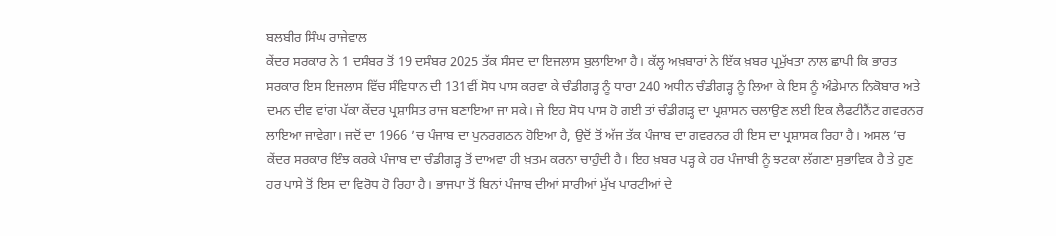ਬਲਬੀਰ ਸਿੰਘ ਰਾਜੇਵਾਲ
ਕੇਂਦਰ ਸਰਕਾਰ ਨੇ 1 ਦਸੰਬਰ ਤੋਂ 19 ਦਸੰਬਰ 2025 ਤੱਕ ਸੰਸਦ ਦਾ ਇਜਲਾਸ ਬੁਲਾਇਆ ਹੈ। ਕੱਲ੍ਹ ਅਖ਼ਬਾਰਾਂ ਨੇ ਇੱਕ ਖ਼ਬਰ ਪ੍ਰਮੁੱਖਤਾ ਨਾਲ ਛਾਪੀ ਕਿ ਭਾਰਤ ਸਰਕਾਰ ਇਸ ਇਜਲਾਸ ਵਿੱਚ ਸੰਵਿਧਾਨ ਦੀ 131ਵੀਂ ਸੋਧ ਪਾਸ ਕਰਵਾ ਕੇ ਚੰਡੀਗੜ੍ਹ ਨੂੰ ਧਾਰਾ 240 ਅਧੀਨ ਚੰਡੀਗੜ੍ਹ ਨੂੰ ਲਿਆ ਕੇ ਇਸ ਨੂੰ ਅੰਡੇਮਾਨ ਨਿਕੋਬਾਰ ਅਤੇ ਦਮਨ ਦੀਵ ਵਾਂਗ ਪੱਕਾ ਕੇਂਦਰ ਪ੍ਰਸ਼ਾਸਿਤ ਰਾਜ ਬਣਾਇਆ ਜਾ ਸਕੇ। ਜੇ ਇਹ ਸੋਧ ਪਾਸ ਹੋ ਗਈ ਤਾਂ ਚੰਡੀਗੜ੍ਹ ਦਾ ਪ੍ਰਸ਼ਾਸਨ ਚਲਾਉਣ ਲਈ ਇਕ ਲੈਫਟੀਨੈਂਟ ਗਵਰਨਰ ਲਾਇਆ ਜਾਵੇਗਾ। ਜਦੋਂ ਦਾ 1966 ’ਚ ਪੰਜਾਬ ਦਾ ਪੁਨਰਗਠਨ ਹੋਇਆ ਹੈ, ਉਦੋਂ ਤੋਂ ਅੱਜ ਤੱਕ ਪੰਜਾਬ ਦਾ ਗਵਰਨਰ ਹੀ ਇਸ ਦਾ ਪ੍ਰਸ਼ਾਸਕ ਰਿਹਾ ਹੈ। ਅਸਲ ’ਚ ਕੇਂਦਰ ਸਰਕਾਰ ਇੰਝ ਕਰਕੇ ਪੰਜਾਬ ਦਾ ਚੰਡੀਗੜ੍ਹ ਤੋਂ ਦਾਅਵਾ ਹੀ ਖ਼ਤਮ ਕਰਨਾ ਚਾਹੁੰਦੀ ਹੈ। ਇਹ ਖ਼ਬਰ ਪੜ੍ਹ ਕੇ ਹਰ ਪੰਜਾਬੀ ਨੂੰ ਝਟਕਾ ਲੱਗਣਾ ਸੁਭਾਵਿਕ ਹੈ ਤੇ ਹੁਣ ਹਰ ਪਾਸੇ ਤੋਂ ਇਸ ਦਾ ਵਿਰੋਧ ਹੋ ਰਿਹਾ ਹੈ। ਭਾਜਪਾ ਤੋਂ ਬਿਨਾਂ ਪੰਜਾਬ ਦੀਆਂ ਸਾਰੀਆਂ ਮੁੱਖ ਪਾਰਟੀਆਂ ਦੇ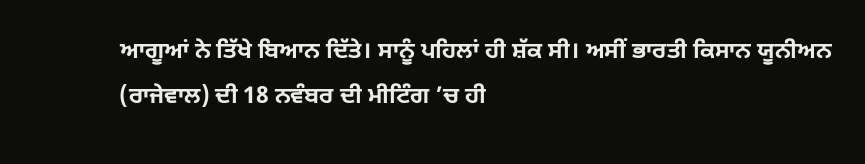ਆਗੂਆਂ ਨੇ ਤਿੱਖੇ ਬਿਆਨ ਦਿੱਤੇ। ਸਾਨੂੰ ਪਹਿਲਾਂ ਹੀ ਸ਼ੱਕ ਸੀ। ਅਸੀਂ ਭਾਰਤੀ ਕਿਸਾਨ ਯੂਨੀਅਨ (ਰਾਜੇਵਾਲ) ਦੀ 18 ਨਵੰਬਰ ਦੀ ਮੀਟਿੰਗ ’ਚ ਹੀ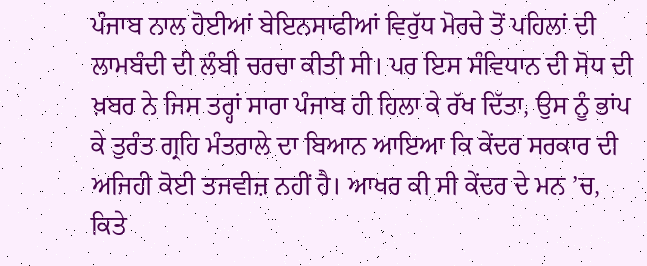ਪੰਜਾਬ ਨਾਲ ਹੋਈਆਂ ਬੇਇਨਸਾਫੀਆਂ ਵਿਰੁੱਧ ਮੋਰਚੇ ਤੋਂ ਪਹਿਲਾਂ ਦੀ ਲਾਮਬੰਦੀ ਦੀ ਲੰਬੀ ਚਰਚਾ ਕੀਤੀ ਸੀ। ਪਰ ਇਸ ਸੰਵਿਧਾਨ ਦੀ ਸੋਧ ਦੀ ਖ਼ਬਰ ਨੇ ਜਿਸ ਤਰ੍ਹਾਂ ਸਾਰਾ ਪੰਜਾਬ ਹੀ ਹਿਲਾ ਕੇ ਰੱਖ ਦਿੱਤਾ, ਉਸ ਨੂੰ ਭਾਂਪ ਕੇ ਤੁਰੰਤ ਗ੍ਰਹਿ ਮੰਤਰਾਲੇ ਦਾ ਬਿਆਨ ਆਇਆ ਕਿ ਕੇਂਦਰ ਸਰਕਾਰ ਦੀ ਅਜਿਹੀ ਕੋਈ ਤਜਵੀਜ਼ ਨਹੀਂ ਹੈ। ਆਖਰ ਕੀ ਸੀ ਕੇਂਦਰ ਦੇ ਮਨ ’ਚ, ਕਿਤੇ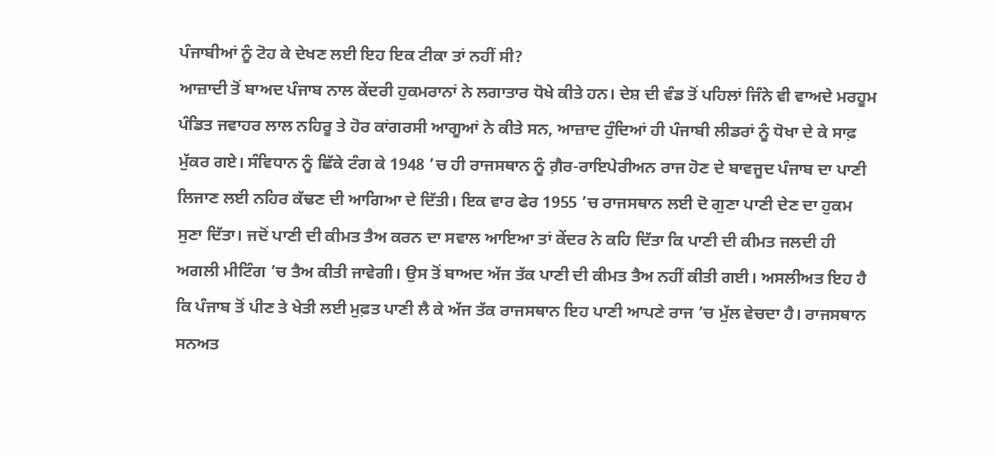ਪੰਜਾਬੀਆਂ ਨੂੰ ਟੋਹ ਕੇ ਦੇਖਣ ਲਈ ਇਹ ਇਕ ਟੀਕਾ ਤਾਂ ਨਹੀਂ ਸੀ?
ਆਜ਼ਾਦੀ ਤੋਂ ਬਾਅਦ ਪੰਜਾਬ ਨਾਲ ਕੇਂਦਰੀ ਹੁਕਮਰਾਨਾਂ ਨੇ ਲਗਾਤਾਰ ਧੋਖੇ ਕੀਤੇ ਹਨ। ਦੇਸ਼ ਦੀ ਵੰਡ ਤੋਂ ਪਹਿਲਾਂ ਜਿੰਨੇ ਵੀ ਵਾਅਦੇ ਮਰਹੂਮ ਪੰਡਿਤ ਜਵਾਹਰ ਲਾਲ ਨਹਿਰੂ ਤੇ ਹੋਰ ਕਾਂਗਰਸੀ ਆਗੂਆਂ ਨੇ ਕੀਤੇ ਸਨ, ਆਜ਼ਾਦ ਹੁੰਦਿਆਂ ਹੀ ਪੰਜਾਬੀ ਲੀਡਰਾਂ ਨੂੰ ਧੋਖਾ ਦੇ ਕੇ ਸਾਫ਼ ਮੁੱਕਰ ਗਏ। ਸੰਵਿਧਾਨ ਨੂੰ ਛਿੱਕੇ ਟੰਗ ਕੇ 1948 ’ਚ ਹੀ ਰਾਜਸਥਾਨ ਨੂੰ ਗ਼ੈਰ-ਰਾਇਪੇਰੀਅਨ ਰਾਜ ਹੋਣ ਦੇ ਬਾਵਜੂਦ ਪੰਜਾਬ ਦਾ ਪਾਣੀ ਲਿਜਾਣ ਲਈ ਨਹਿਰ ਕੱਢਣ ਦੀ ਆਗਿਆ ਦੇ ਦਿੱਤੀ। ਇਕ ਵਾਰ ਫੇਰ 1955 ’ਚ ਰਾਜਸਥਾਨ ਲਈ ਦੋ ਗੁਣਾ ਪਾਣੀ ਦੇਣ ਦਾ ਹੁਕਮ ਸੁਣਾ ਦਿੱਤਾ। ਜਦੋਂ ਪਾਣੀ ਦੀ ਕੀਮਤ ਤੈਅ ਕਰਨ ਦਾ ਸਵਾਲ ਆਇਆ ਤਾਂ ਕੇਂਦਰ ਨੇ ਕਹਿ ਦਿੱਤਾ ਕਿ ਪਾਣੀ ਦੀ ਕੀਮਤ ਜਲਦੀ ਹੀ ਅਗਲੀ ਮੀਟਿੰਗ ’ਚ ਤੈਅ ਕੀਤੀ ਜਾਵੇਗੀ। ਉਸ ਤੋਂ ਬਾਅਦ ਅੱਜ ਤੱਕ ਪਾਣੀ ਦੀ ਕੀਮਤ ਤੈਅ ਨਹੀਂ ਕੀਤੀ ਗਈ। ਅਸਲੀਅਤ ਇਹ ਹੈ ਕਿ ਪੰਜਾਬ ਤੋਂ ਪੀਣ ਤੇ ਖੇਤੀ ਲਈ ਮੁਫ਼ਤ ਪਾਣੀ ਲੈ ਕੇ ਅੱਜ ਤੱਕ ਰਾਜਸਥਾਨ ਇਹ ਪਾਣੀ ਆਪਣੇ ਰਾਜ ’ਚ ਮੁੱਲ ਵੇਚਦਾ ਹੈ। ਰਾਜਸਥਾਨ ਸਨਅਤ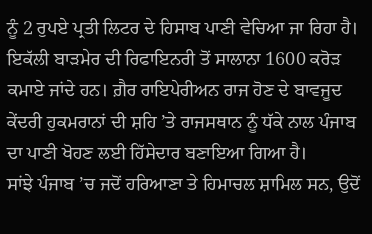ਨੂੰ 2 ਰੁਪਏ ਪ੍ਰਤੀ ਲਿਟਰ ਦੇ ਹਿਸਾਬ ਪਾਣੀ ਵੇਚਿਆ ਜਾ ਰਿਹਾ ਹੈ। ਇਕੱਲੀ ਬਾੜਮੇਰ ਦੀ ਰਿਫਾਇਨਰੀ ਤੋਂ ਸਾਲਾਨਾ 1600 ਕਰੋੜ ਕਮਾਏ ਜਾਂਦੇ ਹਨ। ਗ਼ੈਰ ਰਾਇਪੇਰੀਅਨ ਰਾਜ ਹੋਣ ਦੇ ਬਾਵਜੂਦ ਕੇਂਦਰੀ ਹੁਕਮਰਾਨਾਂ ਦੀ ਸ਼ਹਿ ’ਤੇ ਰਾਜਸਥਾਨ ਨੂੰ ਧੱਕੇ ਨਾਲ ਪੰਜਾਬ ਦਾ ਪਾਣੀ ਖੋਹਣ ਲਈ ਹਿੱਸੇਦਾਰ ਬਣਾਇਆ ਗਿਆ ਹੈ।
ਸਾਂਝੇ ਪੰਜਾਬ ’ਚ ਜਦੋਂ ਹਰਿਆਣਾ ਤੇ ਹਿਮਾਚਲ ਸ਼ਾਮਿਲ ਸਨ, ਉਦੋਂ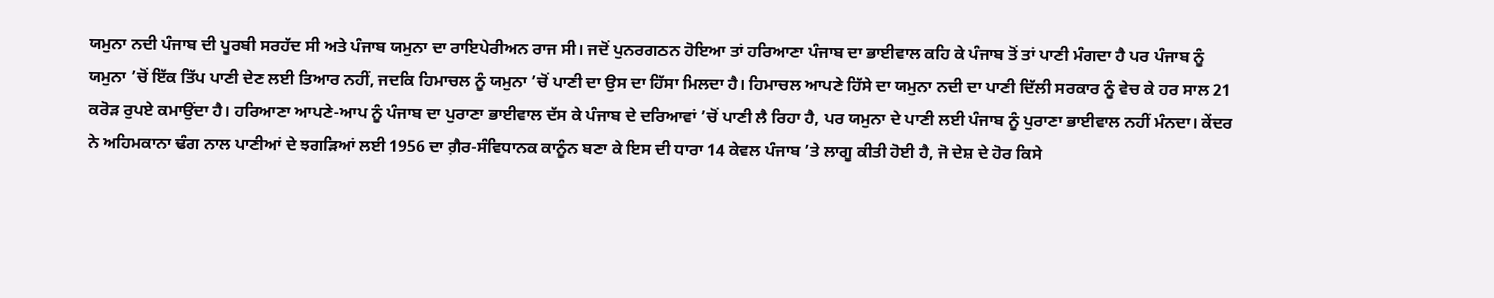ਯਮੁਨਾ ਨਦੀ ਪੰਜਾਬ ਦੀ ਪੂਰਬੀ ਸਰਹੱਦ ਸੀ ਅਤੇ ਪੰਜਾਬ ਯਮੁਨਾ ਦਾ ਰਾਇਪੇਰੀਅਨ ਰਾਜ ਸੀ। ਜਦੋਂ ਪੁਨਰਗਠਨ ਹੋਇਆ ਤਾਂ ਹਰਿਆਣਾ ਪੰਜਾਬ ਦਾ ਭਾਈਵਾਲ ਕਹਿ ਕੇ ਪੰਜਾਬ ਤੋਂ ਤਾਂ ਪਾਣੀ ਮੰਗਦਾ ਹੈ ਪਰ ਪੰਜਾਬ ਨੂੰ ਯਮੁਨਾ ’ਚੋਂ ਇੱਕ ਤਿੱਪ ਪਾਣੀ ਦੇਣ ਲਈ ਤਿਆਰ ਨਹੀਂ, ਜਦਕਿ ਹਿਮਾਚਲ ਨੂੰ ਯਮੁਨਾ ’ਚੋਂ ਪਾਣੀ ਦਾ ਉਸ ਦਾ ਹਿੱਸਾ ਮਿਲਦਾ ਹੈ। ਹਿਮਾਚਲ ਆਪਣੇ ਹਿੱਸੇ ਦਾ ਯਮੁਨਾ ਨਦੀ ਦਾ ਪਾਣੀ ਦਿੱਲੀ ਸਰਕਾਰ ਨੂੰ ਵੇਚ ਕੇ ਹਰ ਸਾਲ 21 ਕਰੋੜ ਰੁਪਏ ਕਮਾਉਂਦਾ ਹੈ। ਹਰਿਆਣਾ ਆਪਣੇ-ਆਪ ਨੂੰ ਪੰਜਾਬ ਦਾ ਪੁਰਾਣਾ ਭਾਈਵਾਲ ਦੱਸ ਕੇ ਪੰਜਾਬ ਦੇ ਦਰਿਆਵਾਂ ’ਚੋਂ ਪਾਣੀ ਲੈ ਰਿਹਾ ਹੈ, ਪਰ ਯਮੁਨਾ ਦੇ ਪਾਣੀ ਲਈ ਪੰਜਾਬ ਨੂੰ ਪੁਰਾਣਾ ਭਾਈਵਾਲ ਨਹੀਂ ਮੰਨਦਾ। ਕੇਂਦਰ ਨੇ ਅਹਿਮਕਾਨਾ ਢੰਗ ਨਾਲ ਪਾਣੀਆਂ ਦੇ ਝਗੜਿਆਂ ਲਈ 1956 ਦਾ ਗ਼ੈਰ-ਸੰਵਿਧਾਨਕ ਕਾਨੂੰਨ ਬਣਾ ਕੇ ਇਸ ਦੀ ਧਾਰਾ 14 ਕੇਵਲ ਪੰਜਾਬ ’ਤੇ ਲਾਗੂ ਕੀਤੀ ਹੋਈ ਹੈ, ਜੋ ਦੇਸ਼ ਦੇ ਹੋਰ ਕਿਸੇ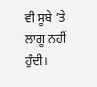ਵੀ ਸੂਬੇ ’ਤੇ ਲਾਗੂ ਨਹੀਂ ਹੁੰਦੀ।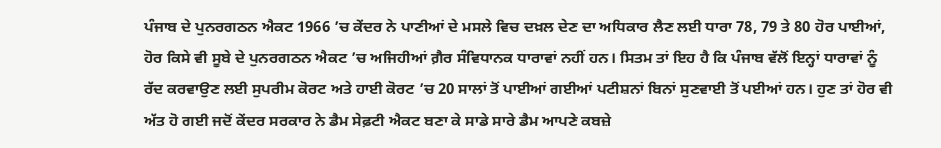ਪੰਜਾਬ ਦੇ ਪੁਨਰਗਠਨ ਐਕਟ 1966 ’ਚ ਕੇਂਦਰ ਨੇ ਪਾਣੀਆਂ ਦੇ ਮਸਲੇ ਵਿਚ ਦਖ਼ਲ ਦੇਣ ਦਾ ਅਧਿਕਾਰ ਲੈਣ ਲਈ ਧਾਰਾ 78, 79 ਤੇ 80 ਹੋਰ ਪਾਈਆਂ, ਹੋਰ ਕਿਸੇ ਵੀ ਸੂਬੇ ਦੇ ਪੁਨਰਗਠਨ ਐਕਟ ’ਚ ਅਜਿਹੀਆਂ ਗ਼ੈਰ ਸੰਵਿਧਾਨਕ ਧਾਰਾਵਾਂ ਨਹੀਂ ਹਨ। ਸਿਤਮ ਤਾਂ ਇਹ ਹੈ ਕਿ ਪੰਜਾਬ ਵੱਲੋਂ ਇਨ੍ਹਾਂ ਧਾਰਾਵਾਂ ਨੂੰ ਰੱਦ ਕਰਵਾਉਣ ਲਈ ਸੁਪਰੀਮ ਕੋਰਟ ਅਤੇ ਹਾਈ ਕੋਰਟ ’ਚ 20 ਸਾਲਾਂ ਤੋਂ ਪਾਈਆਂ ਗਈਆਂ ਪਟੀਸ਼ਨਾਂ ਬਿਨਾਂ ਸੁਣਵਾਈ ਤੋਂ ਪਈਆਂ ਹਨ। ਹੁਣ ਤਾਂ ਹੋਰ ਵੀ ਅੱਤ ਹੋ ਗਈ ਜਦੋਂ ਕੇਂਦਰ ਸਰਕਾਰ ਨੇ ਡੈਮ ਸੇਫ਼ਟੀ ਐਕਟ ਬਣਾ ਕੇ ਸਾਡੇ ਸਾਰੇ ਡੈਮ ਆਪਣੇ ਕਬਜ਼ੇ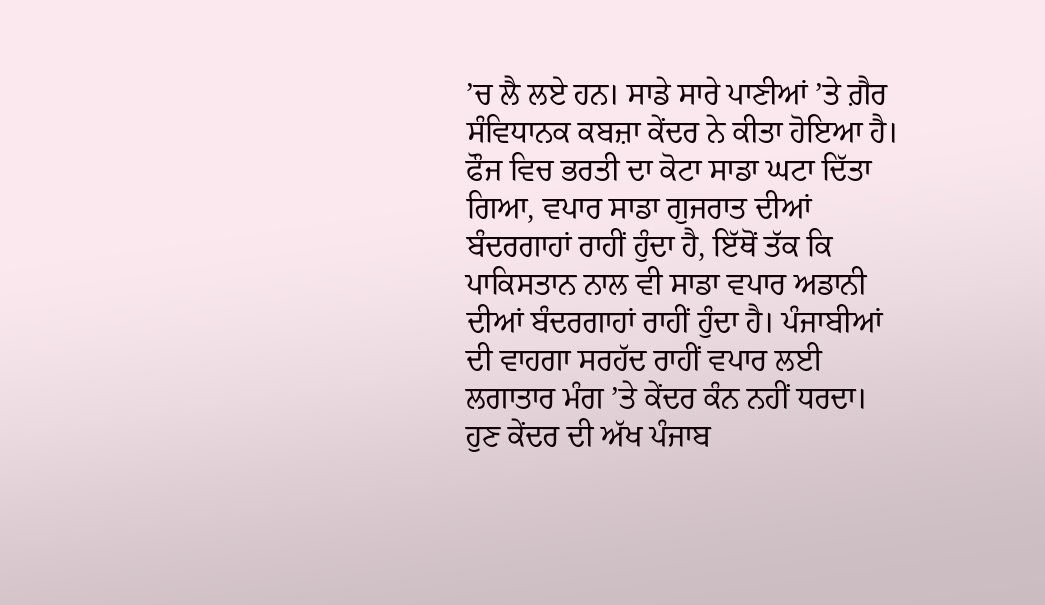’ਚ ਲੈ ਲਏ ਹਨ। ਸਾਡੇ ਸਾਰੇ ਪਾਣੀਆਂ ’ਤੇ ਗ਼ੈਰ ਸੰਵਿਧਾਨਕ ਕਬਜ਼ਾ ਕੇਂਦਰ ਨੇ ਕੀਤਾ ਹੋਇਆ ਹੈ।
ਫੌਜ ਵਿਚ ਭਰਤੀ ਦਾ ਕੋਟਾ ਸਾਡਾ ਘਟਾ ਦਿੱਤਾ ਗਿਆ, ਵਪਾਰ ਸਾਡਾ ਗੁਜਰਾਤ ਦੀਆਂ ਬੰਦਰਗਾਹਾਂ ਰਾਹੀਂ ਹੁੰਦਾ ਹੈ, ਇੱਥੋਂ ਤੱਕ ਕਿ ਪਾਕਿਸਤਾਨ ਨਾਲ ਵੀ ਸਾਡਾ ਵਪਾਰ ਅਡਾਨੀ ਦੀਆਂ ਬੰਦਰਗਾਹਾਂ ਰਾਹੀਂ ਹੁੰਦਾ ਹੈ। ਪੰਜਾਬੀਆਂ ਦੀ ਵਾਹਗਾ ਸਰਹੱਦ ਰਾਹੀਂ ਵਪਾਰ ਲਈ ਲਗਾਤਾਰ ਮੰਗ ’ਤੇ ਕੇਂਦਰ ਕੰਨ ਨਹੀਂ ਧਰਦਾ। ਹੁਣ ਕੇਂਦਰ ਦੀ ਅੱਖ ਪੰਜਾਬ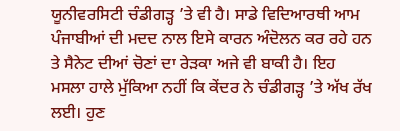ਯੂਨੀਵਰਸਿਟੀ ਚੰਡੀਗੜ੍ਹ ’ਤੇ ਵੀ ਹੈ। ਸਾਡੇ ਵਿਦਿਆਰਥੀ ਆਮ ਪੰਜਾਬੀਆਂ ਦੀ ਮਦਦ ਨਾਲ ਇਸੇ ਕਾਰਨ ਅੰਦੋਲਨ ਕਰ ਰਹੇ ਹਨ ਤੇ ਸੈਨੇਟ ਦੀਆਂ ਚੋਣਾਂ ਦਾ ਰੇੜਕਾ ਅਜੇ ਵੀ ਬਾਕੀ ਹੈ। ਇਹ ਮਸਲਾ ਹਾਲੇ ਮੁੱਕਿਆ ਨਹੀਂ ਕਿ ਕੇਂਦਰ ਨੇ ਚੰਡੀਗੜ੍ਹ ’ਤੇ ਅੱਖ ਰੱਖ ਲਈ। ਹੁਣ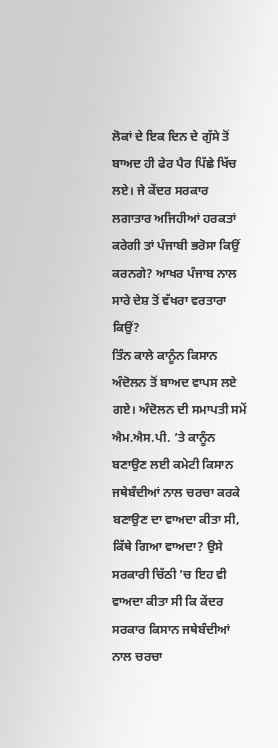ਲੋਕਾਂ ਦੇ ਇਕ ਦਿਨ ਦੇ ਗੁੱਸੇ ਤੋਂ ਬਾਅਦ ਹੀ ਫੇਰ ਪੈਰ ਪਿੱਛੇ ਖਿੱਚ ਲਏ। ਜੇ ਕੇਂਦਰ ਸਰਕਾਰ ਲਗਾਤਾਰ ਅਜਿਹੀਆਂ ਹਰਕਤਾਂ ਕਰੇਗੀ ਤਾਂ ਪੰਜਾਬੀ ਭਰੋਸਾ ਕਿਉਂ ਕਰਨਗੇ? ਆਖਰ ਪੰਜਾਬ ਨਾਲ ਸਾਰੇ ਦੇਸ਼ ਤੋਂ ਵੱਖਰਾ ਵਰਤਾਰਾ ਕਿਉਂ?
ਤਿੰਨ ਕਾਲੇ ਕਾਨੂੰਨ ਕਿਸਾਨ ਅੰਦੋਲਨ ਤੋਂ ਬਾਅਦ ਵਾਪਸ ਲਏ ਗਏ। ਅੰਦੋਲਨ ਦੀ ਸਮਾਪਤੀ ਸਮੇਂ ਐਮ.ਐਸ.ਪੀ. ’ਤੇ ਕਾਨੂੰਨ ਬਣਾਉਣ ਲਈ ਕਮੇਟੀ ਕਿਸਾਨ ਜਥੇਬੰਦੀਆਂ ਨਾਲ ਚਰਚਾ ਕਰਕੇ ਬਣਾਉਣ ਦਾ ਵਾਅਦਾ ਕੀਤਾ ਸੀ, ਕਿੱਥੇ ਗਿਆ ਵਾਅਦਾ? ਉਸੇ ਸਰਕਾਰੀ ਚਿੱਠੀ ’ਚ ਇਹ ਵੀ ਵਾਅਦਾ ਕੀਤਾ ਸੀ ਕਿ ਕੇਂਦਰ ਸਰਕਾਰ ਕਿਸਾਨ ਜਥੇਬੰਦੀਆਂ ਨਾਲ ਚਰਚਾ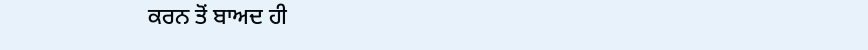ਕਰਨ ਤੋਂ ਬਾਅਦ ਹੀ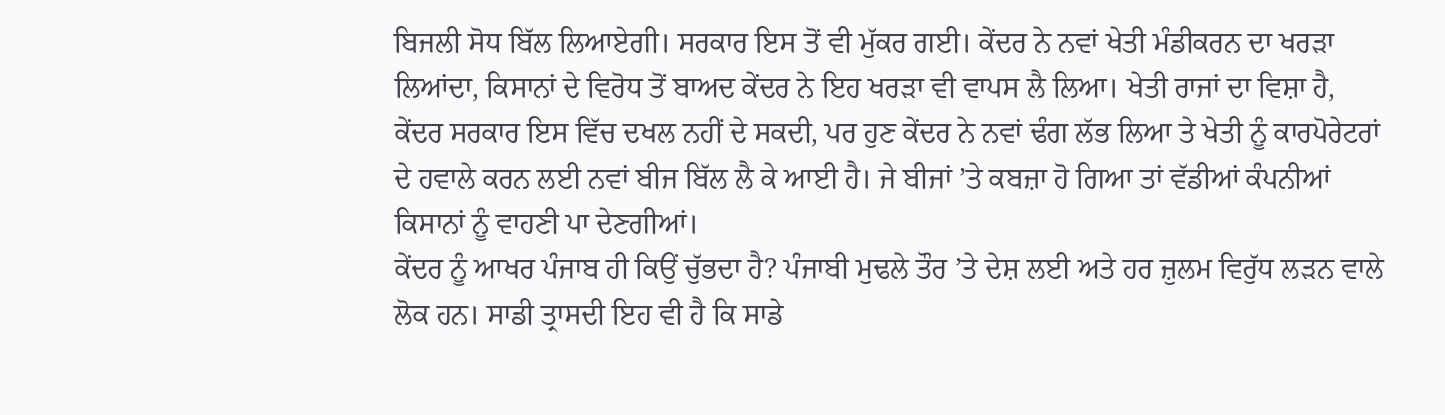ਬਿਜਲੀ ਸੋਧ ਬਿੱਲ ਲਿਆਏਗੀ। ਸਰਕਾਰ ਇਸ ਤੋਂ ਵੀ ਮੁੱਕਰ ਗਈ। ਕੇਂਦਰ ਨੇ ਨਵਾਂ ਖੇਤੀ ਮੰਡੀਕਰਨ ਦਾ ਖਰੜਾ ਲਿਆਂਦਾ, ਕਿਸਾਨਾਂ ਦੇ ਵਿਰੋਧ ਤੋਂ ਬਾਅਦ ਕੇਂਦਰ ਨੇ ਇਹ ਖਰੜਾ ਵੀ ਵਾਪਸ ਲੈ ਲਿਆ। ਖੇਤੀ ਰਾਜਾਂ ਦਾ ਵਿਸ਼ਾ ਹੈ, ਕੇਂਦਰ ਸਰਕਾਰ ਇਸ ਵਿੱਚ ਦਖਲ ਨਹੀਂ ਦੇ ਸਕਦੀ, ਪਰ ਹੁਣ ਕੇਂਦਰ ਨੇ ਨਵਾਂ ਢੰਗ ਲੱਭ ਲਿਆ ਤੇ ਖੇਤੀ ਨੂੰ ਕਾਰਪੋਰੇਟਰਾਂ ਦੇ ਹਵਾਲੇ ਕਰਨ ਲਈ ਨਵਾਂ ਬੀਜ ਬਿੱਲ ਲੈ ਕੇ ਆਈ ਹੈ। ਜੇ ਬੀਜਾਂ ’ਤੇ ਕਬਜ਼ਾ ਹੋ ਗਿਆ ਤਾਂ ਵੱਡੀਆਂ ਕੰਪਨੀਆਂ ਕਿਸਾਨਾਂ ਨੂੰ ਵਾਹਣੀ ਪਾ ਦੇਣਗੀਆਂ।
ਕੇਂਦਰ ਨੂੰ ਆਖਰ ਪੰਜਾਬ ਹੀ ਕਿਉਂ ਚੁੱਭਦਾ ਹੈ? ਪੰਜਾਬੀ ਮੁਢਲੇ ਤੌਰ ’ਤੇ ਦੇਸ਼ ਲਈ ਅਤੇ ਹਰ ਜ਼ੁਲਮ ਵਿਰੁੱਧ ਲੜਨ ਵਾਲੇ ਲੋਕ ਹਨ। ਸਾਡੀ ਤ੍ਰਾਸਦੀ ਇਹ ਵੀ ਹੈ ਕਿ ਸਾਡੇ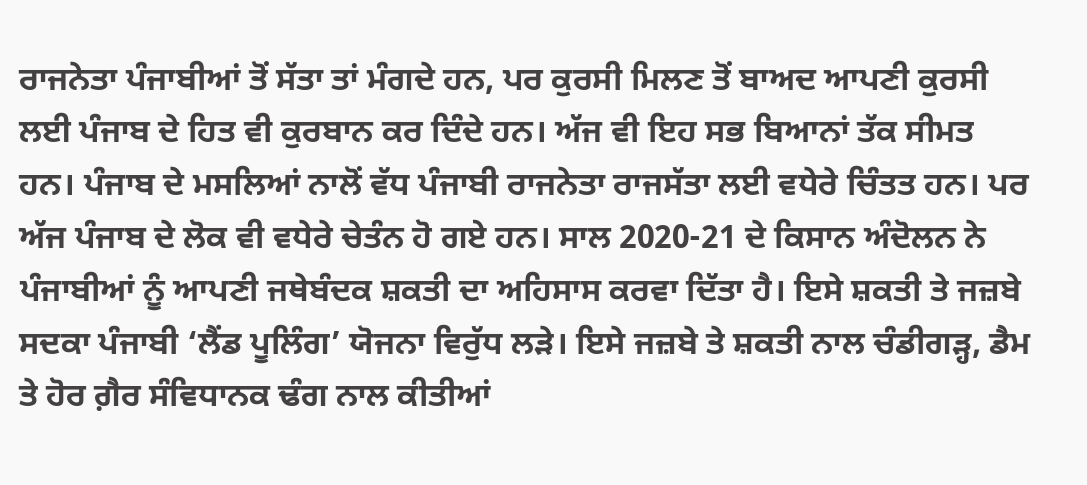ਰਾਜਨੇਤਾ ਪੰਜਾਬੀਆਂ ਤੋਂ ਸੱਤਾ ਤਾਂ ਮੰਗਦੇ ਹਨ, ਪਰ ਕੁਰਸੀ ਮਿਲਣ ਤੋਂ ਬਾਅਦ ਆਪਣੀ ਕੁਰਸੀ ਲਈ ਪੰਜਾਬ ਦੇ ਹਿਤ ਵੀ ਕੁਰਬਾਨ ਕਰ ਦਿੰਦੇ ਹਨ। ਅੱਜ ਵੀ ਇਹ ਸਭ ਬਿਆਨਾਂ ਤੱਕ ਸੀਮਤ ਹਨ। ਪੰਜਾਬ ਦੇ ਮਸਲਿਆਂ ਨਾਲੋਂ ਵੱਧ ਪੰਜਾਬੀ ਰਾਜਨੇਤਾ ਰਾਜਸੱਤਾ ਲਈ ਵਧੇਰੇ ਚਿੰਤਤ ਹਨ। ਪਰ ਅੱਜ ਪੰਜਾਬ ਦੇ ਲੋਕ ਵੀ ਵਧੇਰੇ ਚੇਤੰਨ ਹੋ ਗਏ ਹਨ। ਸਾਲ 2020-21 ਦੇ ਕਿਸਾਨ ਅੰਦੋਲਨ ਨੇ ਪੰਜਾਬੀਆਂ ਨੂੰ ਆਪਣੀ ਜਥੇਬੰਦਕ ਸ਼ਕਤੀ ਦਾ ਅਹਿਸਾਸ ਕਰਵਾ ਦਿੱਤਾ ਹੈ। ਇਸੇ ਸ਼ਕਤੀ ਤੇ ਜਜ਼ਬੇ ਸਦਕਾ ਪੰਜਾਬੀ ‘ਲੈਂਡ ਪੂਲਿੰਗ’ ਯੋਜਨਾ ਵਿਰੁੱਧ ਲੜੇ। ਇਸੇ ਜਜ਼ਬੇ ਤੇ ਸ਼ਕਤੀ ਨਾਲ ਚੰਡੀਗੜ੍ਹ, ਡੈਮ ਤੇ ਹੋਰ ਗ਼ੈਰ ਸੰਵਿਧਾਨਕ ਢੰਗ ਨਾਲ ਕੀਤੀਆਂ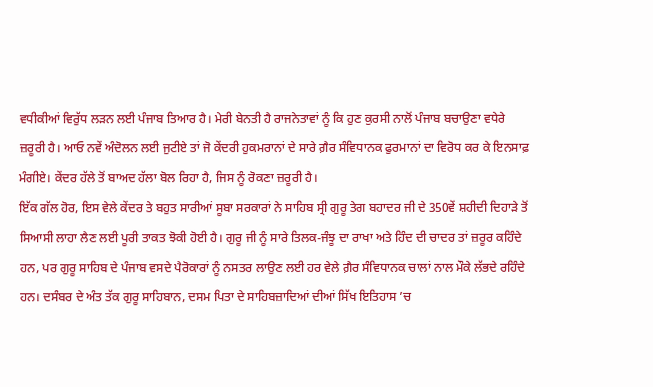ਵਧੀਕੀਆਂ ਵਿਰੁੱਧ ਲੜਨ ਲਈ ਪੰਜਾਬ ਤਿਆਰ ਹੈ। ਮੇਰੀ ਬੇਨਤੀ ਹੈ ਰਾਜਨੇਤਾਵਾਂ ਨੂੰ ਕਿ ਹੁਣ ਕੁਰਸੀ ਨਾਲੋਂ ਪੰਜਾਬ ਬਚਾਉਣਾ ਵਧੇਰੇ ਜ਼ਰੂਰੀ ਹੈ। ਆਓ ਨਵੇਂ ਅੰਦੋਲਨ ਲਈ ਜੁਟੀਏ ਤਾਂ ਜੋ ਕੇਂਦਰੀ ਹੁਕਮਰਾਨਾਂ ਦੇ ਸਾਰੇ ਗ਼ੈਰ ਸੰਵਿਧਾਨਕ ਫੁਰਮਾਨਾਂ ਦਾ ਵਿਰੋਧ ਕਰ ਕੇ ਇਨਸਾਫ਼ ਮੰਗੀਏ। ਕੇਂਦਰ ਹੱਲੇ ਤੋਂ ਬਾਅਦ ਹੱਲਾ ਬੋਲ ਰਿਹਾ ਹੈ, ਜਿਸ ਨੂੰ ਰੋਕਣਾ ਜ਼ਰੂਰੀ ਹੈ।
ਇੱਕ ਗੱਲ ਹੋਰ, ਇਸ ਵੇਲੇ ਕੇਂਦਰ ਤੇ ਬਹੁਤ ਸਾਰੀਆਂ ਸੂਬਾ ਸਰਕਾਰਾਂ ਨੇ ਸਾਹਿਬ ਸ੍ਰੀ ਗੁਰੂ ਤੇਗ ਬਹਾਦਰ ਜੀ ਦੇ 350ਵੇਂ ਸ਼ਹੀਦੀ ਦਿਹਾੜੇ ਤੋਂ ਸਿਆਸੀ ਲਾਹਾ ਲੈਣ ਲਈ ਪੂਰੀ ਤਾਕਤ ਝੋਕੀ ਹੋਈ ਹੈ। ਗੁਰੂ ਜੀ ਨੂੰ ਸਾਰੇ ਤਿਲਕ-ਜੰਝੂ ਦਾ ਰਾਖਾ ਅਤੇ ਹਿੰਦ ਦੀ ਚਾਦਰ ਤਾਂ ਜ਼ਰੂਰ ਕਹਿੰਦੇ ਹਨ, ਪਰ ਗੁਰੂ ਸਾਹਿਬ ਦੇ ਪੰਜਾਬ ਵਸਦੇ ਪੈਰੋਕਾਰਾਂ ਨੂੰ ਨਸਤਰ ਲਾਉਣ ਲਈ ਹਰ ਵੇਲੇ ਗ਼ੈਰ ਸੰਵਿਧਾਨਕ ਚਾਲਾਂ ਨਾਲ ਮੌਕੇ ਲੱਭਦੇ ਰਹਿੰਦੇ ਹਨ। ਦਸੰਬਰ ਦੇ ਅੰਤ ਤੱਕ ਗੁਰੂ ਸਾਹਿਬਾਨ, ਦਸਮ ਪਿਤਾ ਦੇ ਸਾਹਿਬਜ਼ਾਦਿਆਂ ਦੀਆਂ ਸਿੱਖ ਇਤਿਹਾਸ ’ਚ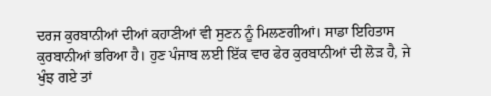ਦਰਜ ਕੁਰਬਾਨੀਆਂ ਦੀਆਂ ਕਹਾਣੀਆਂ ਵੀ ਸੁਣਨ ਨੂੰ ਮਿਲਣਗੀਆਂ। ਸਾਡਾ ਇਹਿਤਾਸ ਕੁਰਬਾਨੀਆਂ ਭਰਿਆ ਹੈ। ਹੁਣ ਪੰਜਾਬ ਲਈ ਇੱਕ ਵਾਰ ਫੇਰ ਕੁਰਬਾਨੀਆਂ ਦੀ ਲੋੜ ਹੈ, ਜੇ ਖੁੰਝ ਗਏ ਤਾਂ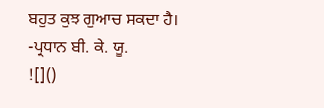ਬਹੁਤ ਕੁਝ ਗੁਆਚ ਸਕਦਾ ਹੈ।
-ਪ੍ਰਧਾਨ ਬੀ. ਕੇ. ਯੂ.
![]()